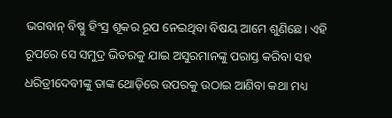ଭଗବାନ୍ ବିଷ୍ଣୁ ହିଂସ୍ର ଶୂକର ରୂପ ନେଇଥିବା ବିଷୟ ଆମେ ଶୁଣିଛେ। ଏହି ରୂପରେ ସେ ସମୁଦ୍ର ଭିତରକୁ ଯାଇ ଅସୁରମାନଙ୍କୁ ପରାସ୍ତ କରିବା ସହ ଧରିତ୍ରୀଦେବୀଙ୍କୁ ତାଙ୍କ ଥୋଡ଼ିରେ ଉପରକୁ ଉଠାଇ ଆଣିବା କଥା ମଧ୍ୟ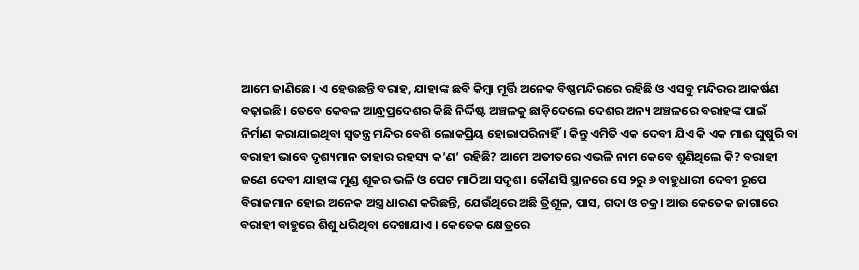ଆମେ ଜାଣିଛେ। ଏ ହେଉଛନ୍ତି ବରାହ, ଯାହାଙ୍କ ଛବି କିମ୍ବା ମୂର୍ତ୍ତି ଅନେକ ବିଷ୍ଣମନ୍ଦିରରେ ରହିଛି ଓ ଏସବୁ ମନ୍ଦିରର ଆକର୍ଷଣ ବଢ଼ାଇଛି। ତେବେ କେବଳ ଆନ୍ଧ୍ରପ୍ରଦେଶର କିଛି ନିର୍ଦ୍ଦିଷ୍ଟ ଅଞ୍ଚଳକୁ ଛାଡ଼ିଦେଲେ ଦେଶର ଅନ୍ୟ ଅଞ୍ଚଳରେ ବରାହଙ୍କ ପାଇଁ ନିର୍ମାଣ କରାଯାଇଥିବା ସ୍ବତନ୍ତ୍ର ମନ୍ଦିର ବେଶି ଲୋକପ୍ରିୟ ହୋଇାପରିନାହିଁ। କିନ୍ତୁ ଏମିତି ଏକ ଦେବୀ ଯିଏ କି ଏକ ମାଈ ଘୁଷୁରି ବା ବରାହୀ ଭାବେ ଦୃଶ୍ୟମାନ ତାହାର ରହସ୍ୟ କ’ଣ’ ରହିଛି? ଆମେ ଅତୀତରେ ଏଭଳି ନାମ କେବେ ଶୁଣିଥିଲେ କି? ବରାହୀ ଜଣେ ଦେବୀ ଯାହାଙ୍କ ମୁଣ୍ଡ ଶୂକର ଭଳି ଓ ପେଟ ମାଠିଆ ସଦୃଶ। କୌଣସି ସ୍ଥାନରେ ସେ ୨ରୁ ୬ ବାହୁଧାରୀ ଦେବୀ ରୂପେ ବିରାଜମାନ ହୋଇ ଅନେକ ଅସ୍ତ୍ର ଧାରଣ କରିଛନ୍ତି, ଯେଉଁଥିରେ ଅଛି ତ୍ରିଶୂଳ, ପାସ, ଗଦା ଓ ଚକ୍ର। ଆଉ କେତେକ ଜାଗାରେ ବରାହୀ ବାହୁରେ ଶିଶୁ ଧରିଥିବା ଦେଖାଯାଏ । କେତେକ କ୍ଷେତ୍ରରେ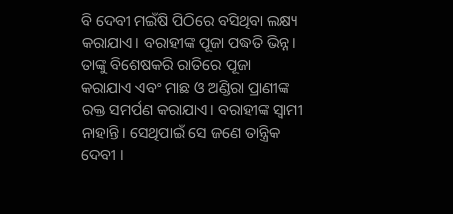ବି ଦେବୀ ମଇଁଷି ପିଠିରେ ବସିଥିବା ଲକ୍ଷ୍ୟ କରାଯାଏ। ବରାହୀଙ୍କ ପୂଜା ପଦ୍ଧତି ଭିନ୍ନ। ତାଙ୍କୁ ବିଶେଷକରି ରାତିରେ ପୂଜା କରାଯାଏ ଏବଂ ମାଛ ଓ ଅଣ୍ଡିରା ପ୍ରାଣୀଙ୍କ ରକ୍ତ ସମର୍ପଣ କରାଯାଏ। ବରାହୀଙ୍କ ସ୍ବାମୀ ନାହାନ୍ତି। ସେଥିପାଇଁ ସେ ଜଣେ ତାନ୍ତ୍ରିକ ଦେବୀ ।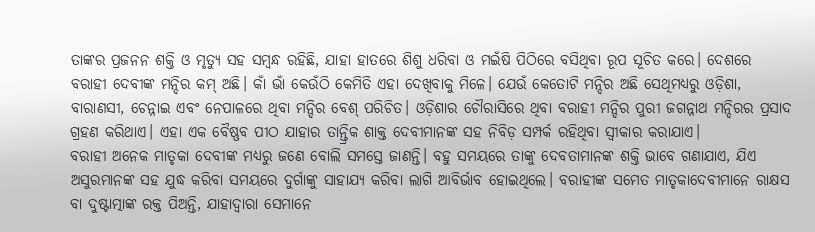ତାଙ୍କର ପ୍ରଜନନ ଶକ୍ତି ଓ ମୃତ୍ୟୁ ସହ ସମ୍ବନ୍ଧ ରହିଛି, ଯାହା ହାତରେ ଶିଶୁ ଧରିବା ଓ ମଇଁଷି ପିଠିରେ ବସିଥିବା ରୂପ ସୂଚିତ କରେ। ଦେଶରେ ବରାହୀ ଦେବୀଙ୍କ ମନ୍ଦିର କମ୍ ଅଛି। କାଁ ଭାଁ କେଉଁଠି କେମିତି ଏହା ଦେଖିବାକୁ ମିଳେ। ଯେଉଁ କେତୋଟି ମନ୍ଦିର ଅଛି ସେଥିମଧ୍ୟରୁ ଓଡ଼ିଶା, ବାରାଣସୀ, ଚେନ୍ନାଇ ଏବଂ ନେପାଳରେ ଥିବା ମନ୍ଦିର ବେଶ୍ ପରିଚିତ। ଓଡ଼ିଶାର ଚୌରାସିରେ ଥିବା ବରାହୀ ମନ୍ଦିର ପୁରୀ ଜଗନ୍ନାଥ ମନ୍ଦିରର ପ୍ରସାଦ ଗ୍ରହଣ କରିଥାଏ। ଏହା ଏକ ବୈଷ୍ଣବ ପୀଠ ଯାହାର ତାନ୍ତ୍ରିକ ଶାକ୍ତ ଦେବୀମାନଙ୍କ ସହ ନିବିଡ଼ ସମ୍ପର୍କ ରହିଥିବା ସ୍ବୀକାର କରାଯାଏ।
ବରାହୀ ଅନେକ ମାତୃକା ଦେବୀଙ୍କ ମଧ୍ୟରୁ ଜଣେ ବୋଲି ସମସ୍ତେ ଜାଣନ୍ତି। ବହୁ ସମୟରେ ତାଙ୍କୁ ଦେବତାମାନଙ୍କ ଶକ୍ତି ଭାବେ ଗଣାଯାଏ, ଯିଏ ଅସୁରମାନଙ୍କ ସହ ଯୁଦ୍ଧ କରିବା ସମୟରେ ଦୁର୍ଗାଙ୍କୁ ସାହାଯ୍ୟ କରିବା ଲାଗି ଆବିର୍ଭାବ ହୋଇଥିଲେ। ବରାହୀଙ୍କ ସମେତ ମାତୃକାଦେବୀମାନେ ରାକ୍ଷସ ବା ଦୁଷ୍ଟାତ୍ମାଙ୍କ ରକ୍ତ ପିଅନ୍ତି, ଯାହାଦ୍ୱାରା ସେମାନେ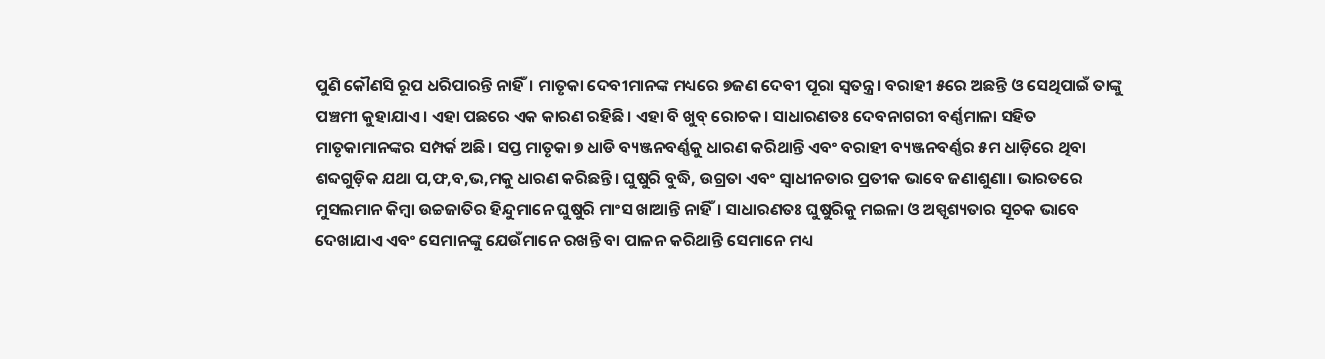ପୁଣି କୌଣସି ରୂପ ଧରିପାରନ୍ତି ନାହିଁ। ମାତୃକା ଦେବୀମାନଙ୍କ ମଧ୍ୟରେ ୭ଜଣ ଦେବୀ ପୂରା ସ୍ବତନ୍ତ୍ର। ବରାହୀ ୫ରେ ଅଛନ୍ତି ଓ ସେଥିପାଇଁ ତାଙ୍କୁ ପଞ୍ଚମୀ କୁହାଯାଏ। ଏହା ପଛରେ ଏକ କାରଣ ରହିଛି। ଏହା ବି ଖୁବ୍ ରୋଚକ। ସାଧାରଣତଃ ଦେବନାଗରୀ ବର୍ଣ୍ଣମାଳା ସହିତ ମାତୃକାମାନଙ୍କର ସମ୍ପର୍କ ଅଛି। ସପ୍ତ ମାତୃକା ୭ ଧାଡି ବ୍ୟଞ୍ଜନବର୍ଣ୍ଣକୁ ଧାରଣ କରିଥାନ୍ତି ଏବଂ ବରାହୀ ବ୍ୟଞ୍ଜନବର୍ଣ୍ଣର ୫ମ ଧାଡ଼ିରେ ଥିବା ଶବ୍ଦଗୁଡ଼ିକ ଯଥା ପ,ଫ,ବ,ଭ,ମକୁ ଧାରଣ କରିଛନ୍ତି। ଘୁଷୁରି ବୁଦ୍ଧି, ଉଗ୍ରତା ଏବଂ ସ୍ବାଧୀନତାର ପ୍ରତୀକ ଭାବେ ଜଣାଶୁଣା। ଭାରତରେ ମୁସଲମାନ କିମ୍ବା ଉଚ୍ଚଜାତିର ହିନ୍ଦୁମାନେ ଘୁଷୁରି ମାଂସ ଖାଆନ୍ତି ନାହିଁ। ସାଧାରଣତଃ ଘୁଷୁରିକୁ ମଇଳା ଓ ଅସ୍ପୃଶ୍ୟତାର ସୂଚକ ଭାବେ ଦେଖାଯାଏ ଏବଂ ସେମାନଙ୍କୁ ଯେଉଁମାନେ ରଖନ୍ତି ବା ପାଳନ କରିଥାନ୍ତି ସେମାନେ ମଧ୍ୟ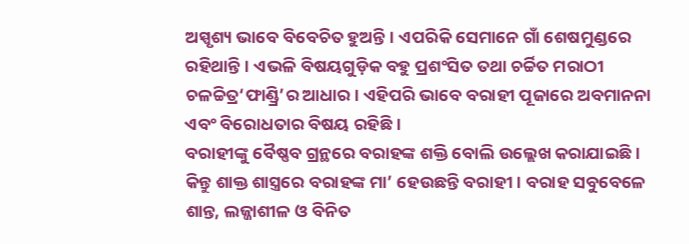ଅସ୍ପୃଶ୍ୟ ଭାବେ ବିବେଚିତ ହୁଅନ୍ତି। ଏପରିକି ସେମାନେ ଗାଁ ଶେଷମୁଣ୍ଡରେ ରହିଥାନ୍ତି। ଏଭଳି ବିଷୟଗୁଡ଼ିକ ବହୁ ପ୍ରଶଂସିତ ତଥା ଚର୍ଚ୍ଚିତ ମରାଠୀ ଚଳଚ୍ଚିତ୍ର‘ଫାଣ୍ଡ୍ରି’ର ଆଧାର। ଏହିପରି ଭାବେ ବରାହୀ ପୂଜାରେ ଅବମାନନା ଏବଂ ବିରୋଧତାର ବିଷୟ ରହିଛି।
ବରାହୀଙ୍କୁ ବୈଷ୍ଣବ ଗ୍ରନ୍ଥରେ ବରାହଙ୍କ ଶକ୍ତି ବୋଲି ଉଲ୍ଲେଖ କରାଯାଇଛି। କିନ୍ତୁ ଶାକ୍ତ ଶାସ୍ତ୍ରରେ ବରାହଙ୍କ ମା’ ହେଉଛନ୍ତି ବରାହୀ। ବରାହ ସବୁବେଳେ ଶାନ୍ତ, ଲଜ୍ଜାଶୀଳ ଓ ବିନିତ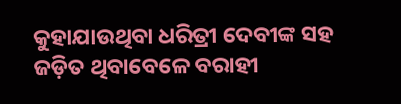କୁହାଯାଉଥିବା ଧରିତ୍ରୀ ଦେବୀଙ୍କ ସହ ଜଡ଼ିତ ଥିବାବେଳେ ବରାହୀ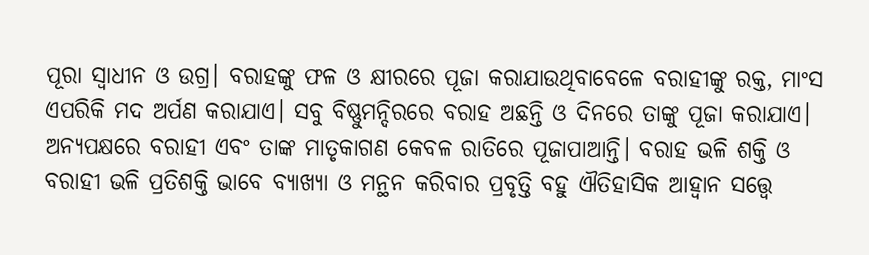ପୂରା ସ୍ବାଧୀନ ଓ ଉଗ୍ର। ବରାହଙ୍କୁ ଫଳ ଓ କ୍ଷୀରରେ ପୂଜା କରାଯାଉଥିବାବେଳେ ବରାହୀଙ୍କୁ ରକ୍ତ, ମାଂସ ଏପରିକି ମଦ ଅର୍ପଣ କରାଯାଏ। ସବୁ ବିଷ୍ଣୁମନ୍ଦିରରେ ବରାହ ଅଛନ୍ତି ଓ ଦିନରେ ତାଙ୍କୁ ପୂଜା କରାଯାଏ। ଅନ୍ୟପକ୍ଷରେ ବରାହୀ ଏବଂ ତାଙ୍କ ମାତୃକାଗଣ କେବଳ ରାତିରେ ପୂଜାପାଆନ୍ତି। ବରାହ ଭଳି ଶକ୍ତି ଓ ବରାହୀ ଭଳି ପ୍ରତିଶକ୍ତି ଭାବେ ବ୍ୟାଖ୍ୟା ଓ ମନ୍ଥନ କରିବାର ପ୍ରବୃତ୍ତି ବହୁ ଐତିହାସିକ ଆହ୍ବାନ ସତ୍ତ୍ୱେ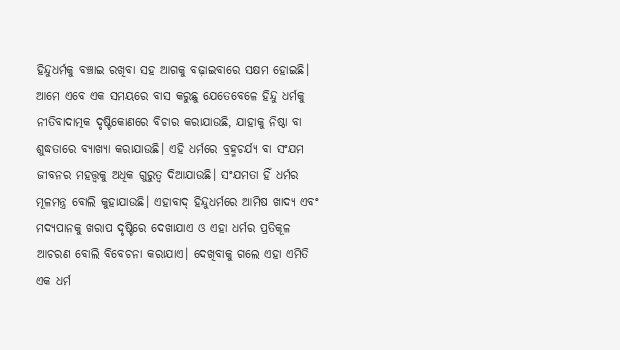ହିନ୍ଦୁଧର୍ମକୁ ବଞ୍ଚାଇ ରଖିବା ସହ ଆଗକୁ ବଢ଼ାଇବାରେ ସକ୍ଷମ ହୋଇଛି।
ଆମେ ଏବେ ଏକ ସମୟରେ ବାସ କରୁଛୁ ଯେତେବେଳେ ହିନ୍ଦୁ ଧର୍ମକୁ ନୀତିବାଦାତ୍ମକ ଦୃଷ୍ଟିକୋଣରେ ବିଚାର କରାଯାଉଛି, ଯାହାକୁ ନିଷ୍ଠା ବା ଶୁଦ୍ଧତାରେ ବ୍ୟାଖ୍ୟା କରାଯାଉଛି। ଏହି ଧର୍ମରେ ବ୍ରହ୍ମଚର୍ଯ୍ୟ ବା ସଂଯମ ଜୀବନର ମହତ୍ତ୍ୱକୁ ଅଧିକ ଗୁରୁତ୍ୱ ଦିଆଯାଉଛି। ସଂଯମତା ହିଁ ଧର୍ମର ମୂଳମନ୍ତ୍ର ବୋଲି କୁହାଯାଉଛି। ଏହାବାଦ୍ ହିନ୍ଦୁଧର୍ମରେ ଆମିଷ ଖାଦ୍ୟ ଏବଂ ମଦ୍ୟପାନକୁ ଖରାପ ଦୃଷ୍ଟିରେ ଦେଖାଯାଏ ଓ ଏହା ଧର୍ମର ପ୍ରତିକୂଳ ଆଚରଣ ବୋଲି ବିବେଚନା କରାଯାଏ। ଦେଖିବାକୁ ଗଲେ ଏହା ଏମିତି ଏକ ଧର୍ମ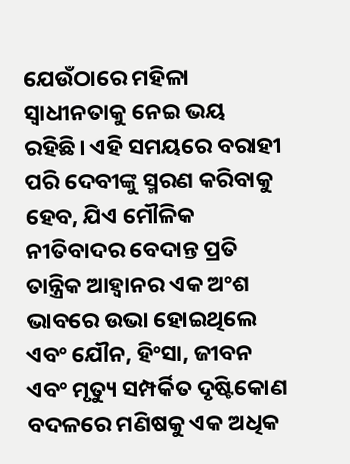ଯେଉଁଠାରେ ମହିଳା ସ୍ବାଧୀନତାକୁ ନେଇ ଭୟ ରହିଛି। ଏହି ସମୟରେ ବରାହୀ ପରି ଦେବୀଙ୍କୁ ସ୍ମରଣ କରିବାକୁ ହେବ, ଯିଏ ମୌଳିକ ନୀତିବାଦର ବେଦାନ୍ତ ପ୍ରତି ତାନ୍ତ୍ରିକ ଆହ୍ବାନର ଏକ ଅଂଶ ଭାବରେ ଉଭା ହୋଇଥିଲେ ଏବଂ ଯୌନ, ହିଂସା, ଜୀବନ ଏବଂ ମୃତ୍ୟୁ ସମ୍ପର୍କିତ ଦୃଷ୍ଟିକୋଣ ବଦଳରେ ମଣିଷକୁ ଏକ ଅଧିକ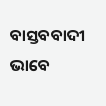ବାସ୍ତବବାଦୀ ଭାବେ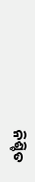ନିଶ୍ଚିତ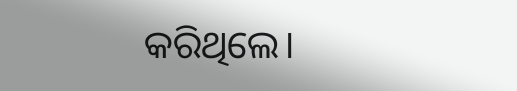କରିଥିଲେ।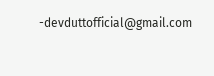-devduttofficial@gmail.com